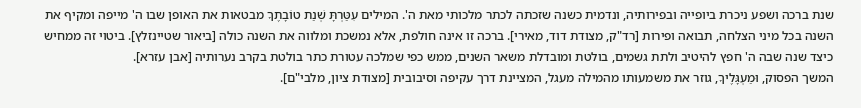שנת ברכה ושפע ניכרת ביופייה ובפירותיה, ונדמית כשנה שזכתה לכתר מלכותי מאת ה'. המילים עִטַּרְתָּ שְׁנַת טוֹבָתֶךָ מבטאות את האופן שבו ה' מייפה ומקיף את השנה בכל מיני הצלחה, תבואה ופירות [רד"ק, מצודת דוד, מאירי]. ברכה זו אינה חולפת, אלא נמשכת ומלווה את השנה כולה [ביאור שטיינזלץ]. ביטוי זה ממחיש כיצד שנה שבה ה' חפץ להיטיב ולתת גשמים, בולטת ומובדלת משאר השנים, ממש כפי שמלכה עטורת כתר בולטת בקרב נערותיה [אבן עזרא].
המשך הפסוק, וּמַעְגָּלֶיךָ, גוזר את משמעותו מהמילה מעגל, המציינת דרך עקיפה וסיבובית [מצודת ציון, מלבי"ם].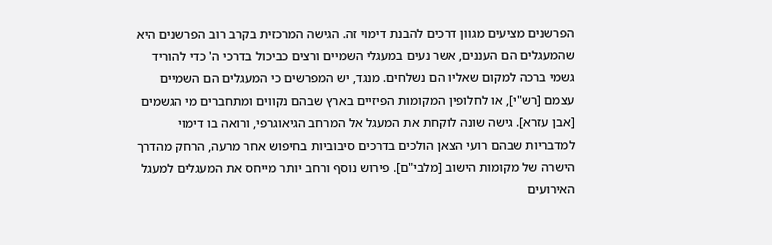הפרשנים מציעים מגוון דרכים להבנת דימוי זה. הגישה המרכזית בקרב רוב הפרשנים היא שהמעגלים הם העננים, אשר נעים במעגלי השמיים ורצים כביכול בדרכי ה' כדי להוריד גשמי ברכה למקום שאליו הם נשלחים. מנגד, יש המפרשים כי המעגלים הם השמיים עצמם [רש"י], או לחלופין המקומות הפיזיים בארץ שבהם נקווים ומתחברים מי הגשמים [אבן עזרא]. גישה שונה לוקחת את המעגל אל המרחב הגיאוגרפי, ורואה בו דימוי למדבריות שבהם רועי הצאן הולכים בדרכים סיבוביות בחיפוש אחר מרעה, הרחק מהדרך הישרה של מקומות הישוב [מלבי"ם]. פירוש נוסף ורחב יותר מייחס את המעגלים למעגל האירועים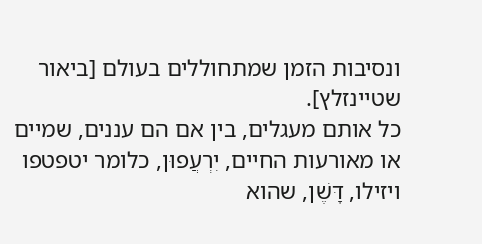ונסיבות הזמן שמתחוללים בעולם [ביאור שטיינזלץ].
כל אותם מעגלים, בין אם הם עננים, שמיים או מאורעות החיים, יִרְעֲפוּן, כלומר יטפטפו ויזילו, דָּשֶׁן, שהוא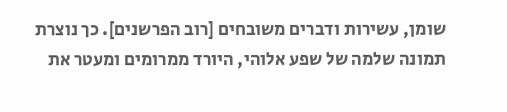שומן, עשירות ודברים משובחים [רוב הפרשנים]. כך נוצרת תמונה שלמה של שפע אלוהי, היורד ממרומים ומעטר את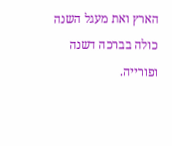הארץ ואת מעגל השנה כולה בברכה דשנה ופורייה.